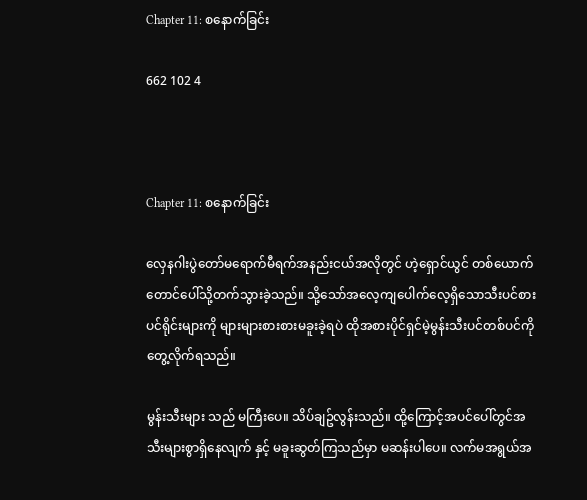Chapter 11: စနောက်ခြင်း

662 102 4



Chapter 11: စနောက်ခြင်း

လှေနဂါးပွဲတော်မရောက်မီရက်အနည်းငယ်အလိုတွင် ဟဲ့ရှောင်ယွင် တစ်ယောက် တောင်ပေါ်သို့တက်သွားခဲ့သည်။ သို့သော်အလေ့ကျပေါက်လေ့ရှိသောသီးပင်စားပင်ရိုင်းများကို များများစားစားမခူးခဲ့ရပဲ ထိုအစားပိုင်ရှင်မဲ့မွန်းသီးပင်တစ်ပင်ကိုတွေ့လိုက်ရသည်။

မွန်းသီးများ သည် မကြီးပေ။ သိပ်ချဥ်လွန်းသည်။ ထို့ကြောင့်အပင်ပေါ်တွင်အသီးများစွာရှိနေလျက် နှင့် မခူးဆွတ်ကြသည်မှာ မဆန်းပါပေ။ လက်မအရွယ်အ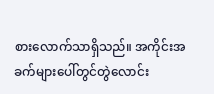စားလောက်သာရှိသည်။ အကိုင်းအခက်များပေါ်တွင်တွဲလောင်း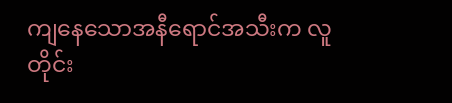ကျနေသောအနီရောင်အသီးက လူတိုင်း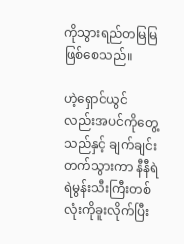ကိုသွားရည်တမြမြဖြစ်စေသည်။

ဟဲ့ရှောင်ယွင် လည်းအပင်ကိုတွေ့သည်နှင့် ချက်ချင်းတက်သွားကာ နီနီရဲရဲမွန်းသီးကြီးတစ်လုံးကိုခူးလိုက်ပြီး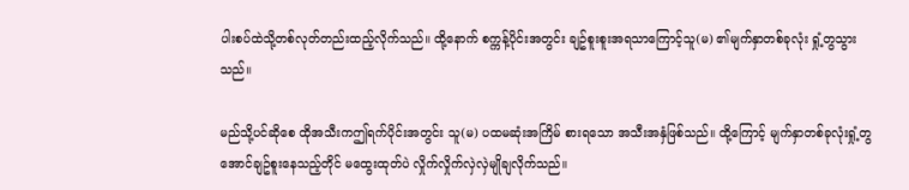ပါးစပ်ထဲသို့တစ်လုတ်တည်းထည့်လိုက်သည်။ ထို့နောက် စက္ကန့်ပိုင်းအတွင်း ချဥ်စူးစူးအရသာကြောင့်သူ(မ) ၏မျက်နှာတစ်ခုလုံး ရှုံ့တွသွားသည်။

မည်သို့ပင်ဆိုစေ ထိုအသီးကဤရက်ပိုင်းအတွင်း သူ(မ) ပထမဆုံးအကြိမ် စားရသော အသီးအနှံဖြစ်သည်။ ထို့ကြောင့် မျက်နှာတစ်ခုလုံးရှုံ့တွအောင်ချဥ်စူးနေသည့်တိုင် မထွေးထုတ်ပဲ လှိုက်လှိုက်လှဲလှဲမျိုချလိုက်သည်။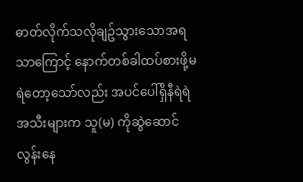ဓာတ်လိုက်သလိုချဥ်သွားသောအရသာကြောင့် နောက်တစ်ခါထပ်စားဖို့မရဲတော့သော်လည်း အပင်ပေါ်ရှိနီရဲရဲအသီးများက သူ(မ) ကိုဆွဲဆောင်လွန်းနေ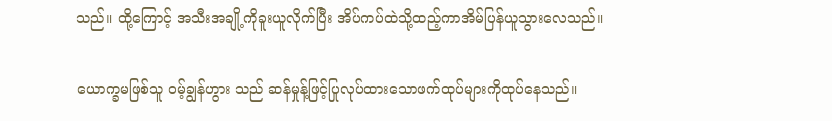သည်။ ထို့ကြောင့် အသီးအချို့ကိုခူးယူလိုက်ပြီး အိပ်ကပ်ထဲသို့ထည့်ကာအိမ်ပြန်ယူသွားလေသည်။

ယောက္ခမဖြစ်သူ ဝမ့်ချွန်ဟွား သည် ဆန်မှုန့်ဖြင့်ပြုလုပ်ထားသောဖက်ထုပ်များကိုထုပ်နေသည်။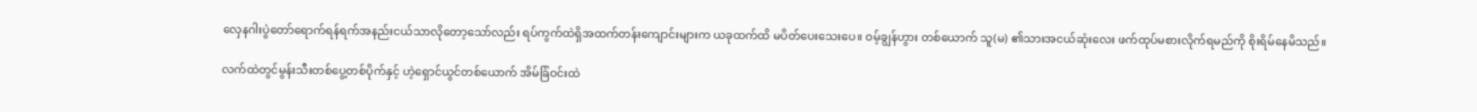လှေနဂါးပွဲတော်ရောက်ရန်ရက်အနည်းငယ်သာလိုတော့သော်လည်း ရပ်ကွက်ထဲရှိအထက်တန်းကျောင်းများက ယခုထက်ထိ မပိတ်ပေးသေးပေ။ ဝမ့်ချွန်ဟွား တစ်ယောက် သူ(မ) ၏သားအငယ်ဆုံးလေး ဖက်ထုပ်မစားလိုက်ရမည်ကို စိုးရိမ်နေမိသည်။

လက်ထဲတွင်မွန်းသီးတစ်ပွေ့တစ်ပိုက်နှင့် ဟဲ့ရှောင်ယွင်တစ်ယောက် အိမ်ခြံဝင်းထဲ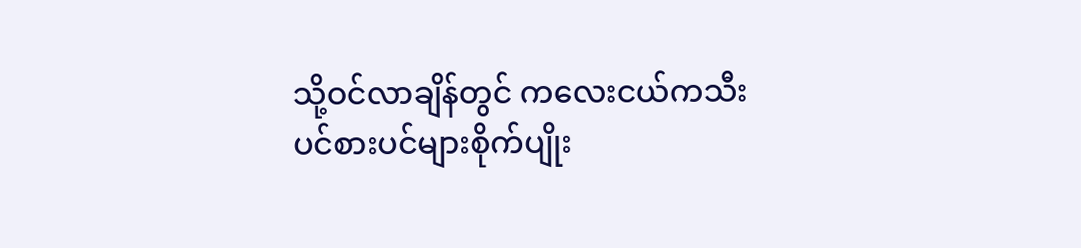သို့ဝင်လာချိန်တွင် ကလေးငယ်ကသီးပင်စားပင်များစိုက်ပျိုး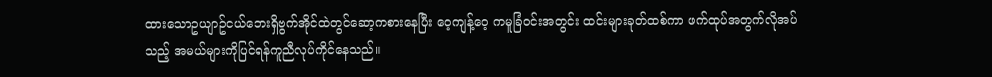ထားသောဥယျာဥ်ငယ်ဘေးရှိဗွက်အိုင်ထဲတွင်ဆော့ကစားနေပြီး ဝေ့ကျန့်ဝေ့ ကမူခြံဝင်းအတွင်း ထင်းများခုတ်ထစ်ကာ ဖက်ထုပ်အတွက်လိုအပ်သည့် အမယ်များကိုပြင်ရန်ကူညီလုပ်ကိုင်နေသည်။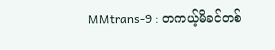MMtrans-9 : တကယ့်မိခင်တစ်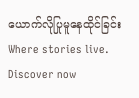ယောက်လိုပြုမူနေထိုင်ခြင်းWhere stories live. Discover now